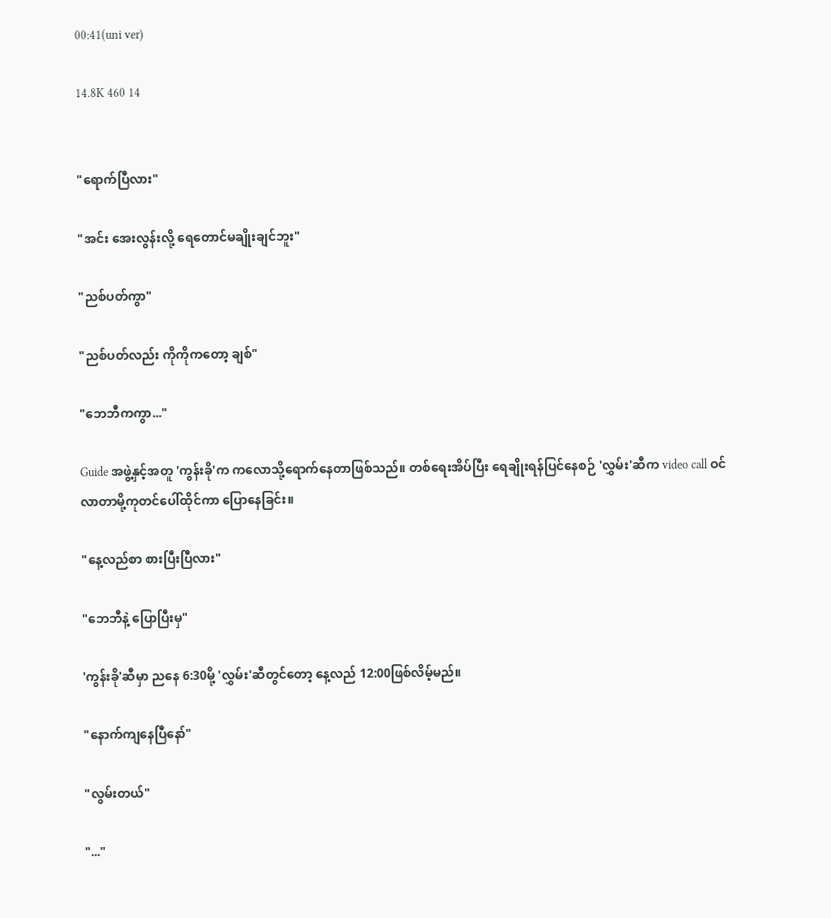00:41(uni ver)

14.8K 460 14


"ရောက်ပြီလား"

"အင်း အေးလွန်းလို့ ရေတောင်မချိုးချင်ဘူး"

"ညစ်ပတ်ကွာ"

"ညစ်ပတ်လည်း ကိုကိုကတော့ ချစ်"

"ဘေဘီကကွာ..."

Guide အဖွဲ့နှင့်အတူ 'ကွန်းခို'က ကလောသို့ရောက်နေတာဖြစ်သည်။ ‌တစ်ရေးအိပ်ပြီး ရေချိုးရန်ပြင်နေစဉ် 'လွှမ်း'ဆီက video call ဝင်လာတာမို့ကုတင်ပေါ်ထိုင်ကာ ပြောနေခြင်း။

"နေ့လည်စာ စားပြီးပြီလား"

"ဘေဘီနဲ့ ပြောပြီးမှ"

'ကွန်းခို'ဆီမှာ ညနေ 6:30မို့ 'လွှမ်း'ဆီတွင်တော့ နေ့လည် 12:00ဖြစ်လိမ့်မည်။

"နောက်ကျနေပြီနော်"

"လွမ်းတယ်"

"..."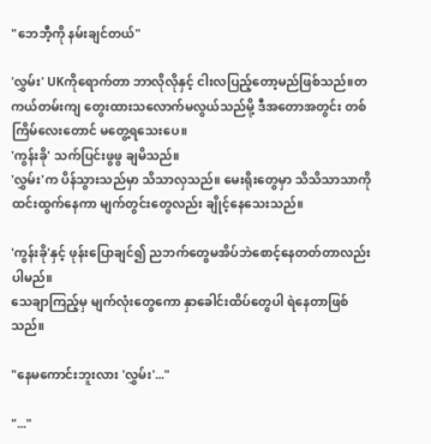"ဘေဘီ့ကို နမ်းချင်တယ်"

'လွှမ်း' UKကိုရောက်တာ ဘာလိုလိုနှင့် ငါးလပြည့်တော့မည်ဖြစ်သည်။တကယ်တမ်းကျ ‌တွေးထားသလောက်မလွယ်သည်မို့ ဒီအတောအတွင်း တစ်ကြိမ်လေးတောင် မတွေ့ရသေးပေ။
'ကွန်းခို' သက်ပြင်းဖွဖွ ချမိသည်။
'လွှမ်း'က ပိန်သွားသည်မှာ သိသာလှသည်။ မေးရိုးတွေမှာ သိသိသာသာကို ထင်းထွက်နေကာ မျက်တွင်းတွေလည်း ချိုင့်နေသေးသည်။

'ကွန်းခို'နှင့် ဖုန်းပြောချင်၍ ညဘက်တွေမအိပ်ဘဲ‌စောင့်နေတတ်တာလည်း ပါမည်။
သေချာကြည့်မှ မျက်လုံးတွေကော နှာခေါင်းထိပ်တွေပါ ရဲနေတာဖြစ်သည်။

"နေမကောင်းဘူးလား 'လွှမ်း'..."

"..."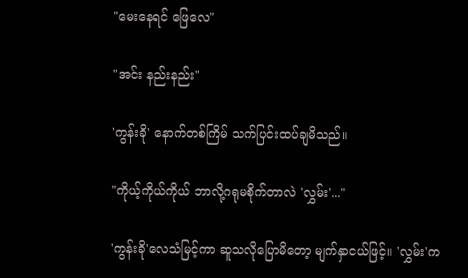"မေးနေရင် ဖြေလေ"

"အင်း နည်းနည်း"

'ကွန်းခို' နောက်တစ်ကြိမ် သက်ပြင်းထပ်ချမိသည်။

"ကိုယ့်ကိုယ်ကိုယ် ဘာလို့ဂရုမစိုက်တာလဲ 'လွှမ်း'..."

'ကွန်းခို'လေသံမြင့်ကာ ဆူသလိုပြောမိတော့ မျက်နှာငယ်ဖြင့်။ 'လွှမ်း'က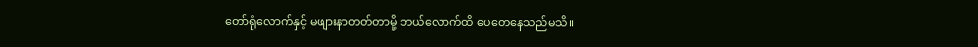တော်ရုံလောက်နှင့် မဖျားနာတတ်တာမို့ ဘယ်လောက်ထိ ပေတေနေသည်မသိ။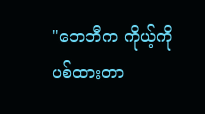"ဘေဘီက ကိုယ့်ကို ပစ်ထားတာ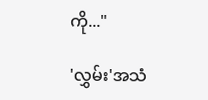ကို..."

'လွှမ်း'အသံ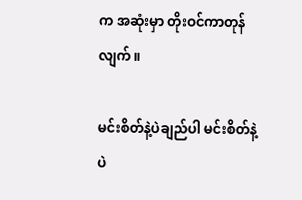က အဆုံးမှာ တိုးဝင်ကာတုန်လျက်။

မင်းစိတ်နဲ့ပဲချည်ပါ မင်းစိတ်နဲ့ပဲ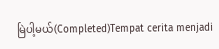မြဲပါ့မယ်(Completed)Tempat cerita menjadi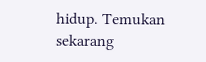hidup. Temukan sekarang